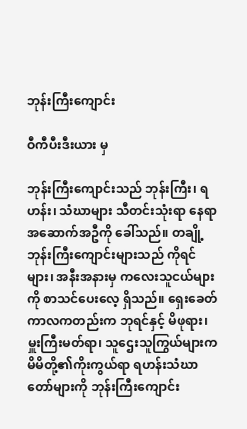ဘုန်းကြီးကျောင်း

ဝီကီပီးဒီးယား မှ

ဘုန်းကြီးကျောင်းသည် ဘုန်းကြီး၊ ရဟန်း၊ သံဃာများ သီတင်းသုံးရာ နေရာ အဆောက်အဦကို ခေါ်သည်။ တချို့ဘုန်းကြီးကျောင်းများသည် ကိုရင်များ၊ အနီးအနားမှ ကလေးသူငယ်များကို စာသင်ပေးလေ့ ရှိသည်။ ရှေးခေတ်ကာလကတည်းက ဘုရင်နှင့် မိဖုရား၊ မှူးကြီးမတ်ရာ၊ သူဌေးသူကြွယ်များက မိမိတို့၏ကိုးကွယ်ရာ ရဟန်းသံဃာတော်များကို ဘုန်းကြီးကျောင်း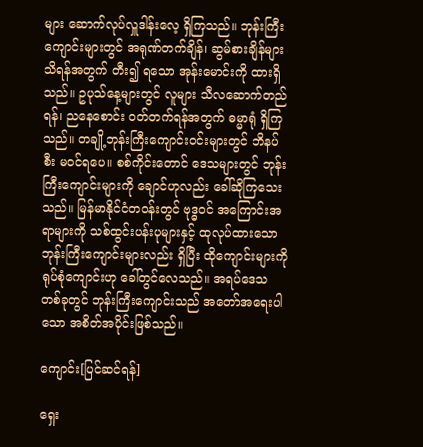များ ဆောက်လုပ်လှူဒါန်းလေ့ ရှိကြသည်။ ဘုန်းကြီးကျောင်းများတွင် အရုဏ်တက်ချိန်၊ ဆွမ်စားချိန်များ သိရန်အတွက် တီး၍ ရသော အုန်းမောင်းကို ထားရှိသည်။ ဥပုသ်နေ့များတွင် လူများ သီလဆောက်တည်ရန်၊ ညနေစောင်း ဝတ်တက်ရန်အတွက် ဓမ္မာရုံ ရှိကြသည်။ တချို့ဘုန်းကြီးကျောင်းဝင်းများတွင် ဘိနပ်စီး မဝင်ရပေ။ စစ်ကိုင်းတောင် ဒေသများတွင် ဘုန်းကြီးကျောင်းများကို ချောင်ဟုလည်း ခေါ်ဆိုကြသေးသည်။ မြန်မာနိုင်ငံတဝန်းတွင် ဗုဒ္ဓဝင် အကြောင်းအရာများကို သစ်ထွင်းပန်းပုများနှင့် ထုလုပ်ထားသော ဘုန်းကြီးကျောင်းများလည်း ရှိပြီး ထိုကျောင်းများကို ရုပ်စုံကျောင်းဟု ခေါ်တွင်လေသည်။ အရပ်ဒေသတစ်ခုတွင် ဘုန်းကြီးကျောင်းသည် အတော်အရေးပါသော အစိတ်အပိုင်းဖြစ်သည်။

ကျောင်း[ပြင်ဆင်ရန်]

ရှေး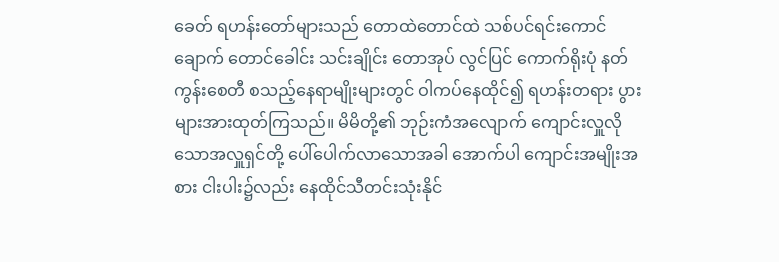ခေတ် ရဟန်းတော်များသည် တောထဲတောင်ထဲ သစ်ပင်ရင်းကောင်ချောက် တောင်ခေါင်း သင်းချိုင်း တောအုပ် လွင်ပြင် ကောက်ရိုးပုံ နတ်ကွန်းစေတီ စသည့်နေရာမျိုးများတွင် ဝါကပ်နေထိုင်၍ ရဟန်းတရား ပွားများအားထုတ်ကြသည်။ မိမိတို့၏ ဘုဉ်းကံအလျောက် ကျောင်းလှူလိုသောအလှူရှင်တို့ ပေါ်ပေါက်လာသောအခါ အောက်ပါ ကျောင်းအမျိုးအစား ငါးပါး၌လည်း နေထိုင်သီတင်းသုံးနိုင်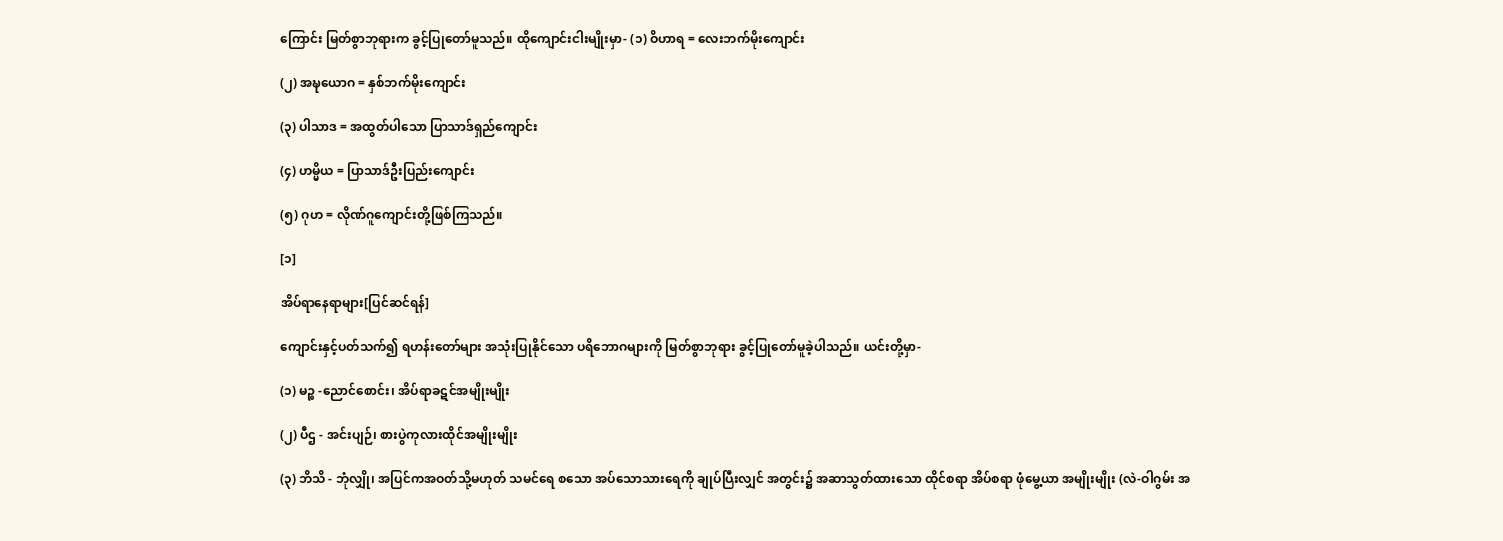ကြောင်း မြတ်စွာဘုရားက ခွင့်ပြုတော်မူသည်။ ထိုကျောင်းငါးမျိုးမှာ- (၁) ဝိဟာရ = လေးဘက်မိုးကျောင်း

(၂) အဍ္ဎယောဂ = နှစ်ဘက်မိုးကျောင်း

(၃) ပါသာဒ = အထွတ်ပါသော ပြာသာဒ်ရှည်ကျောင်း

(၄) ဟမ္မိယ = ပြာသာဒ်ဦးပြည်းကျောင်း

(၅) ဂုဟ = လိုဏ်ဂူကျောင်းတို့ဖြစ်ကြသည်။

[၁]

အိပ်ရာနေရာများ[ပြင်ဆင်ရန်]

ကျောင်းနှင့်ပတ်သက်၍ ရဟန်းတော်များ အသုံးပြုနိုင်သော ပရိဘောဂများကို မြတ်စွာဘုရား ခွင့်ပြုတော်မူခဲ့ပါသည်။ ယင်းတို့မှာ-

(၁) မဉ္စ -ညောင်စောင်း၊ အိပ်ရာခဋင်အမျိုးမျိုး

(၂) ပီဌ - အင်းပျဉ်၊ စားပွဲကုလားထိုင်အမျိုးမျိုး

(၃) ဘိသိ - ဘုံလျှို၊ အပြင်ကအဝတ်သို့မဟုတ် သမင်ရေ စသော အပ်သောသားရေကို ချုပ်ပြီးလျှင် အတွင်း၌ အဆာသွတ်ထားသော ထိုင်စရာ အိပ်စရာ ဖုံမွေ့ယာ အမျိုးမျိုး (လဲ-ဝါဂွမ်း အ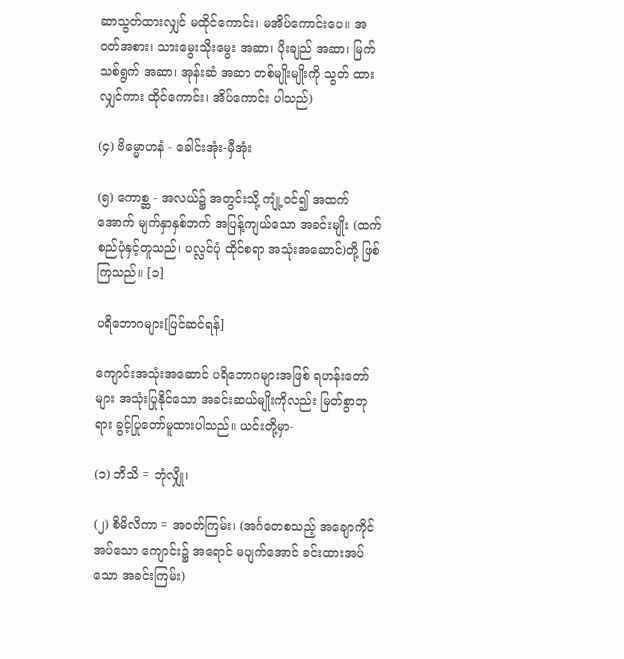ဆာသွတ်ထားလျှင် မထိုင်ကောင်း၊ မအိပ်ကောင်းပေ။ အဝတ်အစား၊ သားမွေးသိုးမွေး အဆာ၊ ပိုးချည် အဆာ၊ မြက်သစ်ရွက် အဆာ၊ အုန်းဆံ အဆာ တစ်မျိုးမျိုးကို သွတ် ထားလျှင်ကား ထိုင်ကောင်း၊ အိပ်ကောင်း ပါသည်)

(၄) ဗိမ္မောဟနံ - ခေါင်းအုံး-မှီအုံး

(၅) ကောစ္ဆ - အလယ်၌ အတွင်းသို့ ကျုံ့ဝင်၍ အထက်အောက် မျက်နှာနှစ်ဘက် အပြန့်ကျယ်သော အခင်းမျိုး (ထက်စည်ပုံနှင့်တူသည်၊ ပလ္လင်ပုံ ထိုင်စရာ အသုံးအဆောင်)တို့ ဖြစ်ကြသည်။ [၁]

ပရိဘောဂများ[ပြင်ဆင်ရန်]

ကျောင်းအသုံးအဆောင် ပရိဘောဂများအဖြစ် ရဟန်းတော်များ အသုံးပြုနိုင်သော အခင်းဆယ်မျိုးကိုလည်း မြတ်စွာဘုရား ခွင့်ပြုတော်မူထားပါသည်။ ယင်းတို့မှာ-

(၁) ဘိသိ = ဘုံလျှို၊

(၂) စိမိလိကာ = အဝတ်ကြမ်း၊ (အင်္ဂတေစသည့် အချောကိုင်အပ်သော ကျောင်း၌ အရောင် မပျက်အောင် ခင်းထားအပ်သော အခင်းကြမ်း)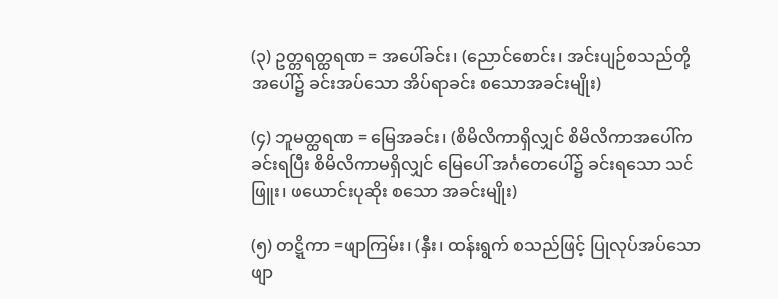(၃) ဥတ္တရတ္ထရဏ = အပေါ်ခင်း၊ (ညောင်စောင်း၊ အင်းပျဉ်စသည်တို့ အပေါ်၌ ခင်းအပ်သော အိပ်ရာခင်း စသောအခင်းမျိုး)

(၄) ဘူမတ္ထရဏ = မြေအခင်း၊ (စိမိလိကာရှိလျှင် စိမိလိကာအပေါ်က ခင်းရပြီး စိမိလိကာမရှိလျှင် မြေပေါ် အင်္ဂတေပေါ်၌ ခင်းရသော သင်ဖြူး၊ ဖယောင်းပုဆိုး စသော အခင်းမျိုး)

(၅) တဋ္ဋိကာ =ဖျာကြမ်း၊ (နှီး၊ ထန်းရွက် စသည်ဖြင့် ပြုလုပ်အပ်သော ဖျာ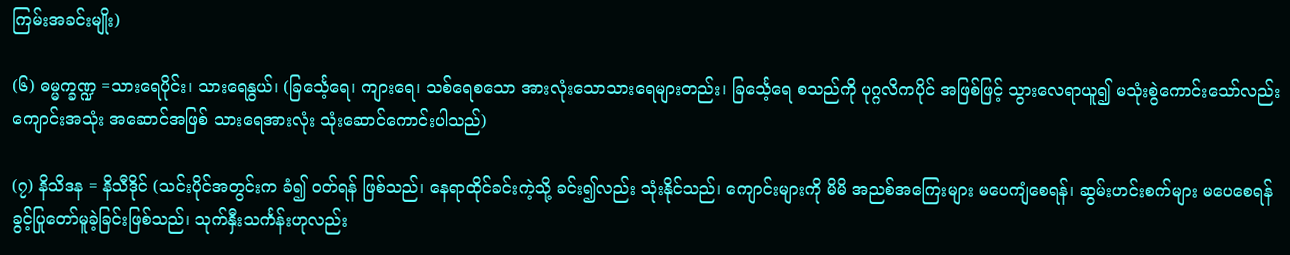ကြမ်းအခင်းမျိုး)

(၆) ဓမ္မက္ခဏ္ဍ =သားရေပိုင်း၊ သားရေနွယ်၊ (ခြင်္သေ့ရေ၊ ကျားရေ၊ သစ်ရေစသော အားလုံးသောသားရေများတည်း၊ ခြင်္သေ့ရေ စသည်ကို ပုဂ္ဂလိကပိုင် အဖြစ်ဖြင့် သွားလေရာယူ၍ မသုံးစွဲကောင်းသော်လည်း ကျောင်းအသုံး အဆောင်အဖြစ် သားရေအားလုံး သုံးဆောင်ကောင်းပါသည်)

(၇) နိသိဒန = နိသီဒိုင် (သင်းပိုင်အတွင်းက ခံ၍ ဝတ်ရန် ဖြစ်သည်၊ နေရာထိုင်ခင်းကဲ့သို့ ခင်း၍လည်း သုံးနိုင်သည်၊ ကျောင်းများကို မိမိ အညစ်အကြေးများ မပေကျံစေရန်၊ ဆွမ်းဟင်းစက်များ မပေစေရန် ခွင့်ပြုတော်မူခဲ့ခြင်းဖြစ်သည်၊ သုက်နှီးသင်္ကန်းဟုလည်း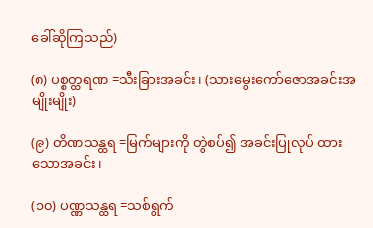ခေါ်ဆိုကြသည်)

(၈) ပစ္စတ္ထရဏ =သီးခြားအခင်း၊ (သားမွေးကော်ဇောအခင်းအမျိုးမျိုး)

(၉) တိဏသန္ထရ =မြက်များကို တွဲစပ်၍ အခင်းပြုလုပ် ထားသောအခင်း၊

(၁၀) ပဏ္ဏသန္ထရ =သစ်ရွက်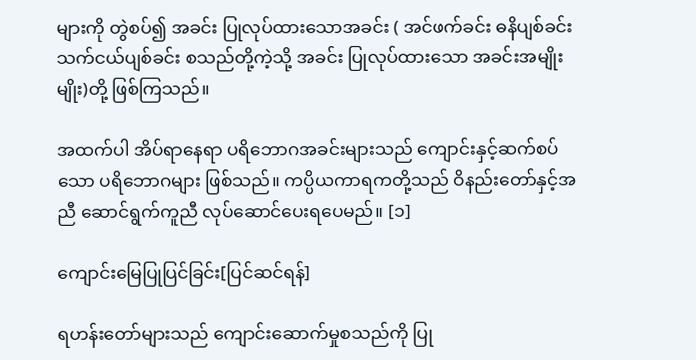များကို တွဲစပ်၍ အခင်း ပြုလုပ်ထားသောအခင်း ( အင်ဖက်ခင်း ဓနိပျစ်ခင်း သက်ငယ်ပျစ်ခင်း စသည်တို့ကဲ့သို့ အခင်း ပြုလုပ်ထားသော အခင်းအမျိုးမျိုး)တို့ ဖြစ်ကြသည်။

အထက်ပါ အိပ်ရာနေရာ ပရိဘောဂအခင်းများသည် ကျောင်းနှင့်ဆက်စပ်သော ပရိဘောဂများ ဖြစ်သည်။ ကပ္ပိယကာရကတို့သည် ဝိနည်းတော်နှင့်အညီ ဆောင်ရွက်ကူညီ လုပ်ဆောင်ပေးရပေမည်။ [၁]

ကျောင်းမြေပြုပြင်ခြင်း[ပြင်ဆင်ရန်]

ရဟန်းတော်များသည် ကျောင်းဆောက်မှုစသည်ကို ပြု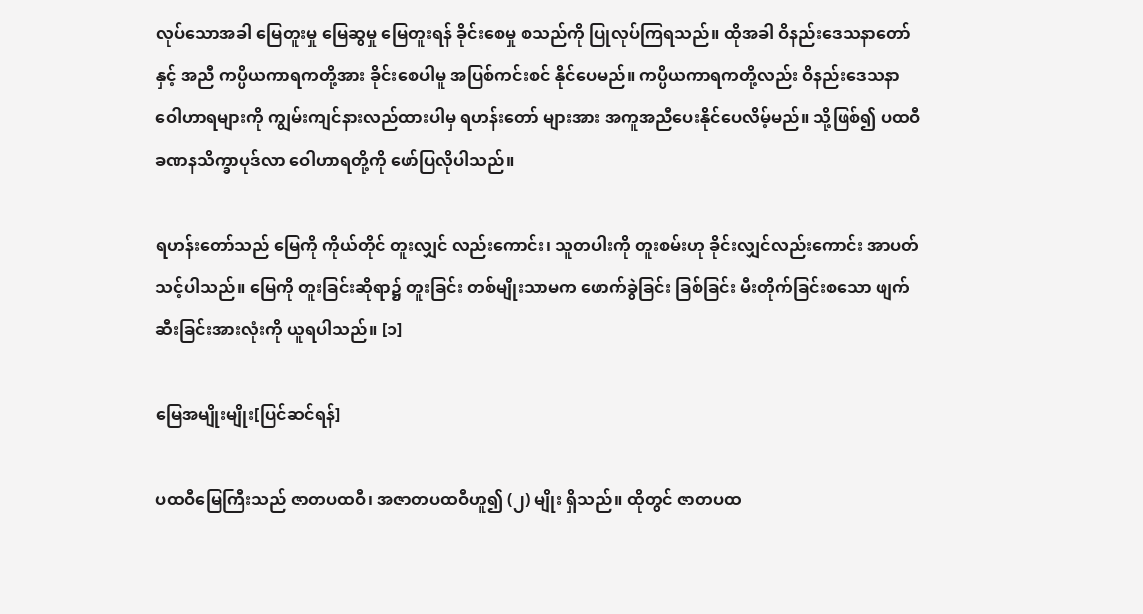လုပ်သောအခါ မြေတူးမှု မြေဆွမှု မြေတူးရန် ခိုင်းစေမှု စသည်ကို ပြုလုပ်ကြရသည်။ ထိုအခါ ဝိနည်းဒေသနာတော်နှင့် အညီ ကပ္ပိယကာရကတို့အား ခိုင်းစေပါမူ အပြစ်ကင်းစင် နိုင်ပေမည်။ ကပ္ပိယကာရကတို့လည်း ဝိနည်းဒေသနာ ဝေါဟာရများကို ကျွမ်းကျင်နားလည်ထားပါမှ ရဟန်းတော် များအား အကူအညီပေးနိုင်ပေလိမ့်မည်။ သို့ဖြစ်၍ ပထဝီခဏနသိက္ခာပုဒ်လာ ဝေါဟာရတို့ကို ဖော်ပြလိုပါသည်။

ရဟန်းတော်သည် မြေကို ကိုယ်တိုင် တူးလျှင် လည်းကောင်း၊ သူတပါးကို တူးစမ်းဟု ခိုင်းလျှင်လည်းကောင်း အာပတ်သင့်ပါသည်။ မြေကို တူးခြင်းဆိုရာ၌ တူးခြင်း တစ်မျိုးသာမက ဖောက်ခွဲခြင်း ခြစ်ခြင်း မီးတိုက်ခြင်းစသော ဖျက်ဆီးခြင်းအားလုံးကို ယူရပါသည်။ [၁]

မြေအမျိုးမျိုး[ပြင်ဆင်ရန်]

ပထဝီမြေကြီးသည် ဇာတပထဝီ၊ အဇာတပထဝီဟူ၍ (၂) မျိုး ရှိသည်။ ထိုတွင် ဇာတပထ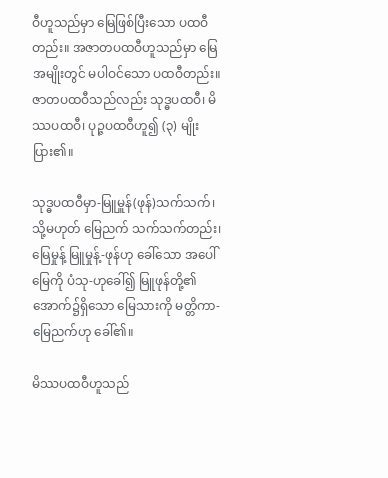ဝီဟူသည်မှာ မြေဖြစ်ပြီးသော ပထဝီတည်း။ အဇာတပထဝီဟူသည်မှာ မြေအမျိုးတွင် မပါဝင်သော ပထဝီတည်း။ ဇာတပထဝီသည်လည်း သုဒ္ဓပထဝီ၊ မိဿပထဝီ၊ ပုဉ္ဇပထဝီဟူ၍ (၃) မျိုး ပြား၏။

သုဒ္ဓပထဝီမှာ-မြူမှူန်(ဖုန်)သက်သက်၊ သို့မဟုတ် မြေညက် သက်သက်တည်း၊ မြေမှုန့် မြူမှုန့်-ဖုန်ဟု ခေါ်သော အပေါ်မြေကို ပံသု-ဟုခေါ်၍ မြူဖုန်တို့၏ အောက်၌ရှိသော မြေသားကို မတ္တိကာ-မြေညက်ဟု ခေါ်၏။

မိဿပထဝီဟူသည်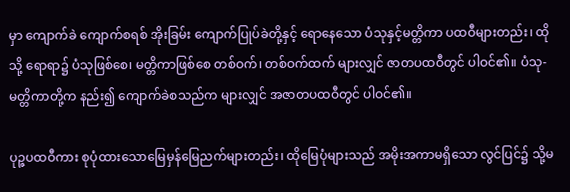မှာ ကျောက်ခဲ ကျောက်စရစ် အိုးခြမ်း ကျောက်ပြုပ်ခဲတို့နှင့် ရောနေသော ပံသုနှင့်မတ္တိကာ ပထဝီများတည်း၊ ထိုသို့ ရောရာ၌ ပံသုဖြစ်စေ၊ မတ္တိကာဖြစ်စေ တစ်ဝက်၊ တစ်ဝက်ထက် များလျှင် ဇာတပထဝီတွင် ပါဝင်၏။ ပံသု-မတ္တိကာတို့က နည်း၍ ကျောက်ခဲစသည်က များလျှင် အဇာတပထဝီတွင် ပါဝင်၏။

ပုဉ္ဇပထဝီကား စုပုံထားသောမြေမှန်မြေညက်များတည်း၊ ထိုမြေပုံများသည် အမိုးအကာမရှိသော လွင်ပြင်၌ သို့မ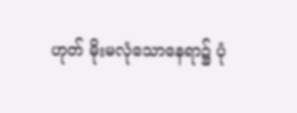ဟုတ် မိုးမလုံသောနေရာ၌ ပုံ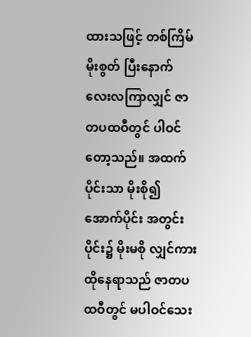ထားသဖြင့် တစ်ကြိမ်မိုးစွတ် ပြီးနောက် လေးလကြာလျှင် ဇာတပထဝီတွင် ပါဝင်တော့သည်။ အထက်ပိုင်းသာ မိုးစို၍ အောက်ပိုင်း အတွင်းပိုင်း၌ မိုးမစို လျှင်ကား ထိုနေရာသည် ဇာတပထဝီတွင် မပါဝင်သေး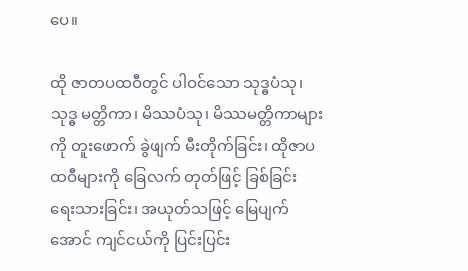ပေ။

ထို ဇာတပထဝီတွင် ပါဝင်သော သုဒ္ဓပံသု၊ သုဒ္ဓ မတ္တိကာ၊ မိဿပံသု၊ မိဿမတ္တိကာများကို တူးဖောက် ခွဲဖျက် မီးတိုက်ခြင်း၊ ထိုဇာပထဝီများကို ခြေလက် တုတ်ဖြင့် ခြစ်ခြင်း ရေးသားခြင်း၊ အယုတ်သဖြင့် မြေပျက်အောင် ကျင်ငယ်ကို ပြင်းပြင်း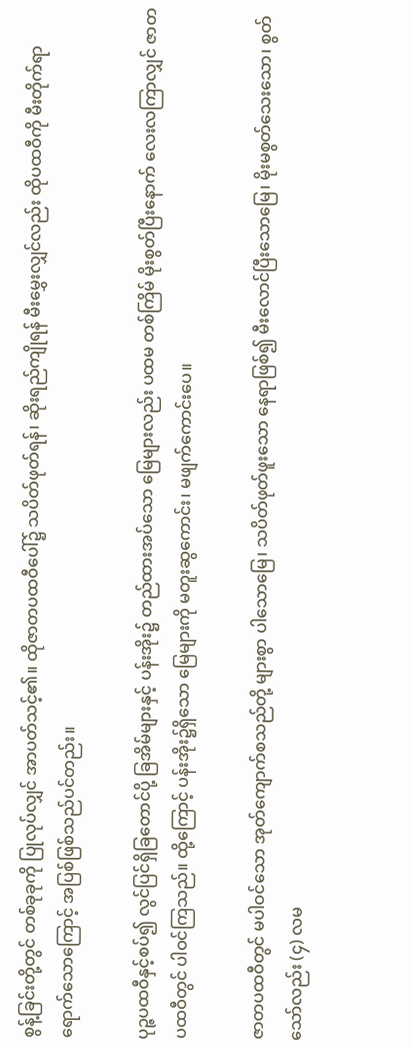စွန့်ခြင်းတို့တွင် တစ်ခုခုကို ပြုလုပ်လျှင် အာပတ်သင့်၏။ ထိုဇာတပထဝီပေါ်၌ သပိတ်ဖုတ်ရန်၊ ဆိုးရည်ကျိုရန် မီးမွှေးလျှင်လည်း ထိုပထဝီကို မီးတိုက်ရာ ရောက်သောကြောင့် အပြစ်ဖြစ်သည်ပင်တည်း။

ပုဉ္ဇပထဝီနှင့်စပ်၍ လွင်ပြင်ရှိခြတောင်ပို့ ခြအိမ်များနှင့် ပန်းအိုး၌ တည်ထားအပ်သော မြေများလည်း ပထမ တစ်ကြိမ် မိုးစွတ်ပြီးနောက် လေးလကြာလျှင် ဇာတပထဝီတွင် ပါဝင်ကြသည်။ ထို့ကြောင့် ပန်းအိုး၌ရှိသော မြေများကို မတူးဆွကောင်း၊ မဖျက်ကောင်းပေ။

ဇာတပထဝီတွင် မပါဝင်သော အုတ်ကျောက်စသည်တို့ များစွာ ပါသောမြေ၊ သပိတ်ဖုတ်ဖူးသော နေရာဖြစ်၍ မီးလောင်ပြီးသောမြေ၊ မိုးမစွတ်သေးသော၊ စွတ်သော်လည်း (၄) လမ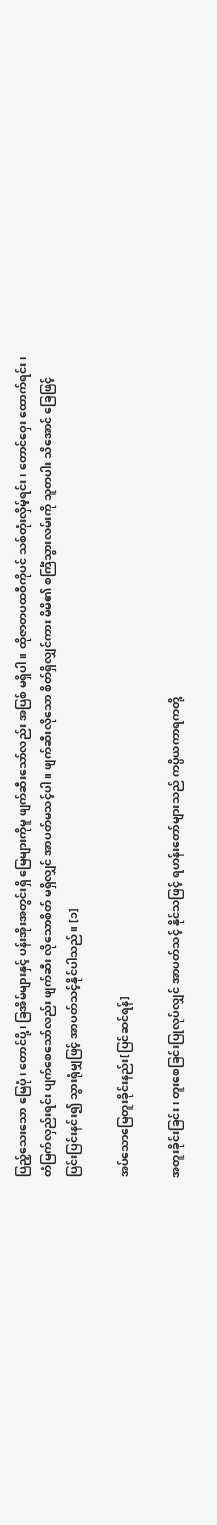ပြည့်သေးသော မြေပုံ၊ တောင်ပို့၊ ခြအိမ်များနှင့် ပန်းအိုးအတွင်းရှိ မြေများကိုမူ ဖျက်ဆီးသော်လည်း အပြစ် မရှိပါ။ ထိုဇာတပထဝီကိုပင် သစ်တုံးလှိမ့်ရင်း၊ တောင်ဝှေး ထောက်ရင်း၊ တံမြက်လှည်းရင်း ပျက်စေသော်လည်း ဖျက်ဆီး လိုသောစိတ် မရှိလျှင် အာပတ်မသင့်ပါ။ ဖျက်ဆီးလိုသော စိတ်ရှိလျှင်ကား မိမိ၏ စင်္ကြံသွားလမ်းကို သူတပါး သိအောင် ခြေဖြင့် ပြင်းပြင်းနင်း၍ သွားရုံမျှဖြင့် အာပတ်သင့်နိုင်ပါသည်။ [၁]

အပ်သောမြေတူးခိုင်းနည်း[ပြင်ဆင်ရန်]

အတူးခိုင်းခြင်း၊ တူးစေခြင်းပြုလုပ်လျှင် အာပတ်သင့် နိုင်သဖြင့် ရဟန်းတော်များသည် ကပ္ပိယကာရကတို့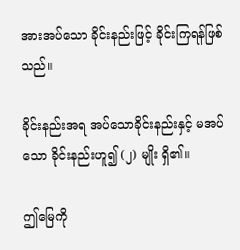အားအပ်သော ခိုင်းနည်းဖြင့် ခိုင်းကြရန်ဖြစ်သည်။

ခိုင်းနည်းအရ အပ်သောခိုင်းနည်းနှင့် မအပ်သော ခိုင်းနည်းဟူ၍ (၂) မျိုး ရှိ၏။

ဤမြေကို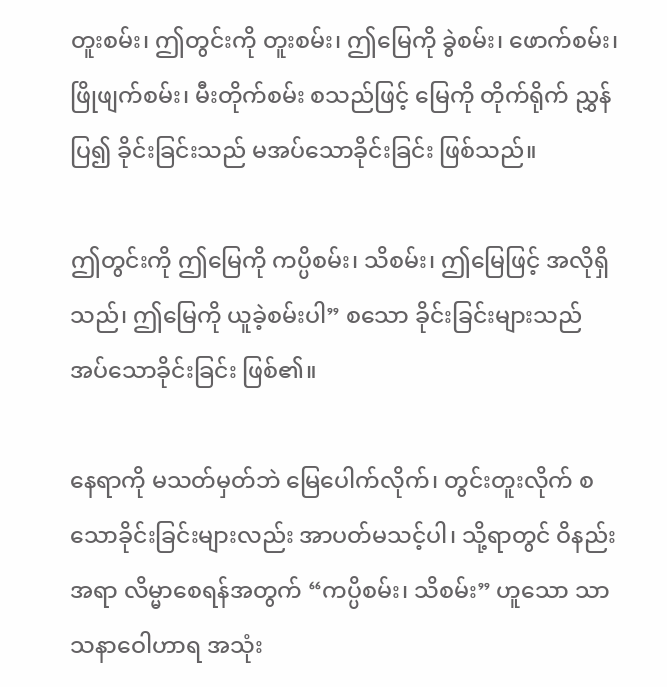တူးစမ်း၊ ဤတွင်းကို တူးစမ်း၊ ဤမြေကို ခွဲစမ်း၊ ဖောက်စမ်း၊ ဖြိုဖျက်စမ်း၊ မီးတိုက်စမ်း စသည်ဖြင့် မြေကို တိုက်ရိုက် ညွှန်ပြ၍ ခိုင်းခြင်းသည် မအပ်သောခိုင်းခြင်း ဖြစ်သည်။

ဤတွင်းကို ဤမြေကို ကပ္ပိစမ်း၊ သိစမ်း၊ ဤမြေဖြင့် အလိုရှိသည်၊ ဤမြေကို ယူခဲ့စမ်းပါ” စသော ခိုင်းခြင်းများသည် အပ်သောခိုင်းခြင်း ဖြစ်၏။

နေရာကို မသတ်မှတ်ဘဲ မြေပေါက်လိုက်၊ တွင်းတူးလိုက် စသောခိုင်းခြင်းများလည်း အာပတ်မသင့်ပါ၊ သို့ရာတွင် ဝိနည်းအရာ လိမ္မာစေရန်အတွက် “ကပ္ပိစမ်း၊ သိစမ်း” ဟူသော သာသနာဝေါဟာရ အသုံး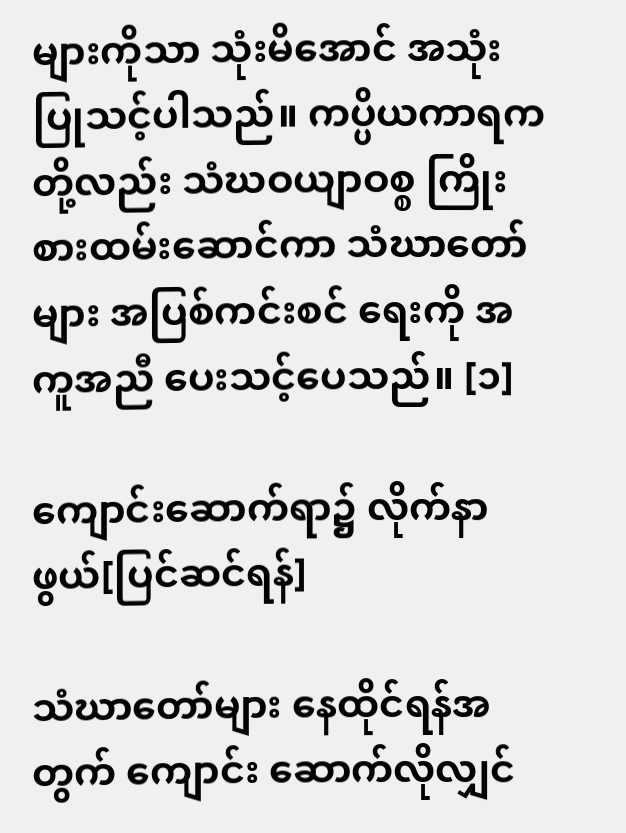များကိုသာ သုံးမိအောင် အသုံးပြုသင့်ပါသည်။ ကပ္ပိယကာရကတို့လည်း သံဃဝယျာဝစ္စ ကြိုးစားထမ်းဆောင်ကာ သံဃာတော်များ အပြစ်ကင်းစင် ရေးကို အကူအညီ ပေးသင့်ပေသည်။ [၁]

ကျောင်းဆောက်ရာ၌ လိုက်နာဖွယ်[ပြင်ဆင်ရန်]

သံဃာတော်များ နေထိုင်ရန်အတွက် ကျောင်း ဆောက်လိုလျှင်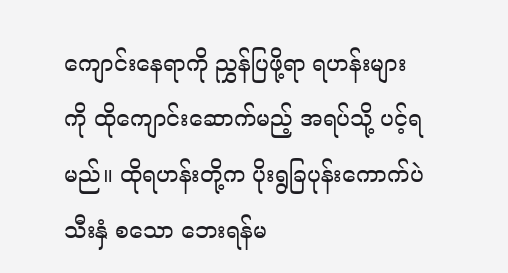ကျောင်းနေရာကို ညွှန်ပြဖို့ရာ ရဟန်းများကို ထိုကျောင်းဆောက်မည့် အရပ်သို့ ပင့်ရမည်။ ထိုရဟန်းတို့က ပိုးရွခြပုန်းကောက်ပဲသီးနှံ စသော ဘေးရန်မ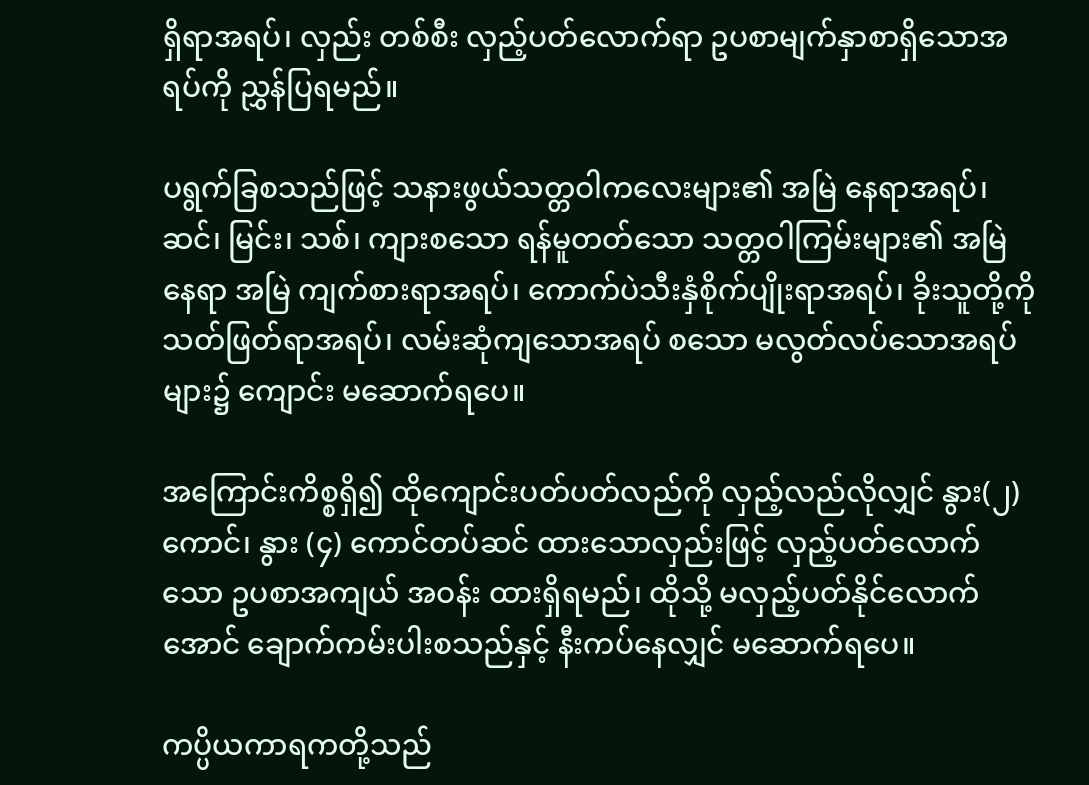ရှိရာအရပ်၊ လှည်း တစ်စီး လှည့်ပတ်လောက်ရာ ဥပစာမျက်နှာစာရှိသောအရပ်ကို ညွှန်ပြရမည်။

ပရွက်ခြစသည်ဖြင့် သနားဖွယ်သတ္တဝါကလေးများ၏ အမြဲ နေရာအရပ်၊ ဆင်၊ မြင်း၊ သစ်၊ ကျားစသော ရန်မူတတ်သော သတ္တဝါကြမ်းများ၏ အမြဲနေရာ အမြဲ ကျက်စားရာအရပ်၊ ကောက်ပဲသီးနှံစိုက်ပျိုးရာအရပ်၊ ခိုးသူတို့ကို သတ်ဖြတ်ရာအရပ်၊ လမ်းဆုံကျသောအရပ် စသော မလွတ်လပ်သောအရပ်များ၌ ကျောင်း မဆောက်ရပေ။

အကြောင်းကိစ္စရှိ၍ ထိုကျောင်းပတ်ပတ်လည်ကို လှည့်လည်လိုလျှင် နွား(၂) ကောင်၊ နွား (၄) ကောင်တပ်ဆင် ထားသောလှည်းဖြင့် လှည့်ပတ်လောက်သော ဥပစာအကျယ် အဝန်း ထားရှိရမည်၊ ထိုသို့ မလှည့်ပတ်နိုင်လောက်အောင် ချောက်ကမ်းပါးစသည်နှင့် နီးကပ်နေလျှင် မဆောက်ရပေ။

ကပ္ပိယကာရကတို့သည်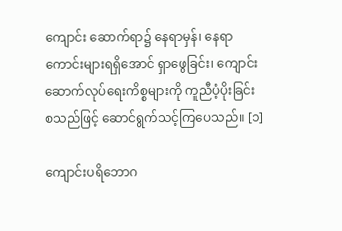ကျောင်း ဆောက်ရာ၌ နေရာမှန်၊ နေရာကောင်းများရရှိအောင် ရှာဖွေခြင်း၊ ကျောင်း ဆောက်လုပ်ရေးကိစ္စများကို ကူညီပံ့ပိုးခြင်း စသည်ဖြင့် ဆောင်ရွက်သင့်ကြပေသည်။ [၁]

ကျောင်းပရိဘောဂ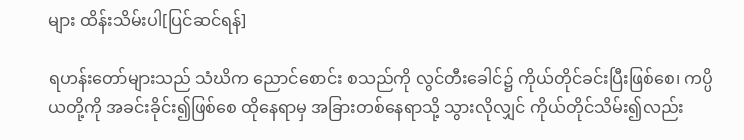များ ထိန်းသိမ်းပါ[ပြင်ဆင်ရန်]

ရဟန်းတော်များသည် သံဃိက ညောင်စောင်း စသည်ကို လွင်တီးခေါင်၌ ကိုယ်တိုင်ခင်းပြီးဖြစ်စေ၊ ကပ္ပိယတို့ကို အခင်းခိုင်း၍ဖြစ်စေ ထိုနေရာမှ အခြားတစ်နေရာသို့ သွားလိုလျှင် ကိုယ်တိုင်သိမ်း၍လည်း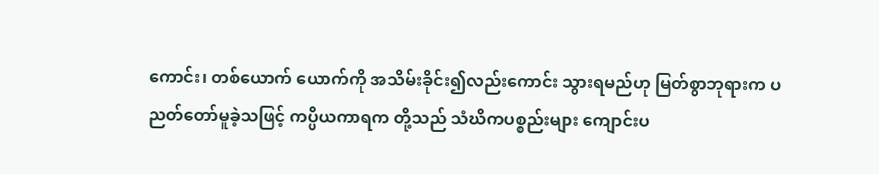ကောင်း၊ တစ်ယောက် ယောက်ကို အသိမ်းခိုင်း၍လည်းကောင်း သွားရမည်ဟု မြတ်စွာဘုရားက ပညတ်တော်မူခဲ့သဖြင့် ကပ္ပိယကာရက တို့သည် သံဃိကပစ္စည်းများ ကျောင်းပ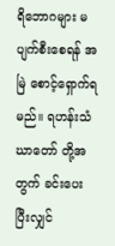ရိဘောဂများ မပျက်စီးစေရန် အမြဲ စောင့်ရှောက်ရမည်။ ရဟန်းသံဃာတော် တို့အတွက် ခင်းပေးပြီးလျှင်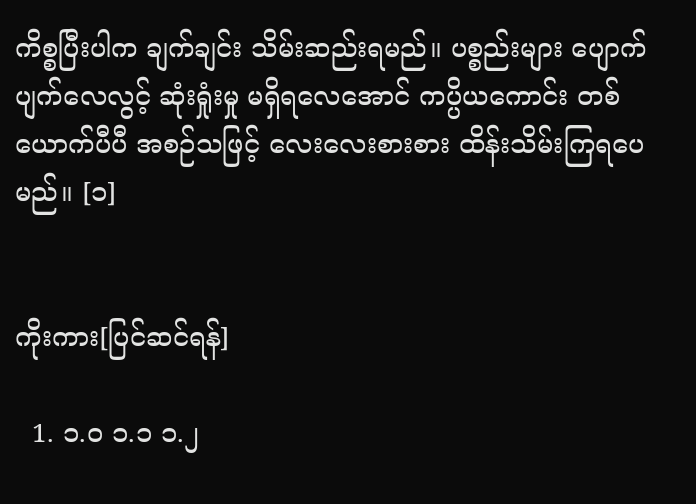ကိစ္စပြီးပါက ချက်ချင်း သိမ်းဆည်းရမည်။ ပစ္စည်းများ ပျောက်ပျက်လေလွင့် ဆုံးရှုံးမှု မရှိရလေအောင် ကပ္ပိယကောင်း တစ်ယောက်ပီပီ အစဉ်သဖြင့် လေးလေးစားစား ထိန်းသိမ်းကြရပေမည်။ [၁]


ကိုးကား[ပြင်ဆင်ရန်]

  1. ၁.၀ ၁.၁ ၁.၂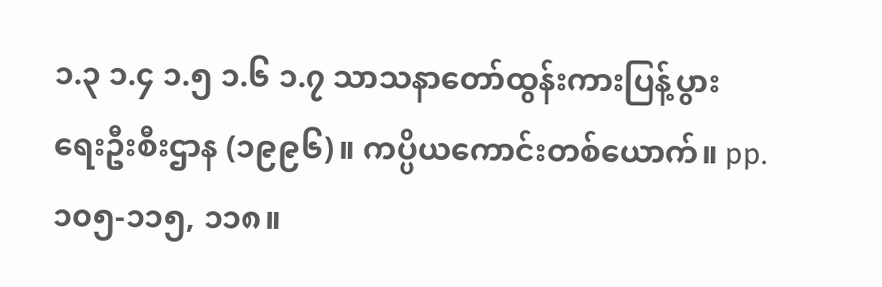၁.၃ ၁.၄ ၁.၅ ၁.၆ ၁.၇ သာသနာတော်ထွန်းကားပြန့်ပွားရေးဦးစီးဌာန (၁၉၉၆)။ ကပ္ပိယကောင်းတစ်ယောက်။ pp. ၁၀၅-၁၁၅, ၁၁၈။